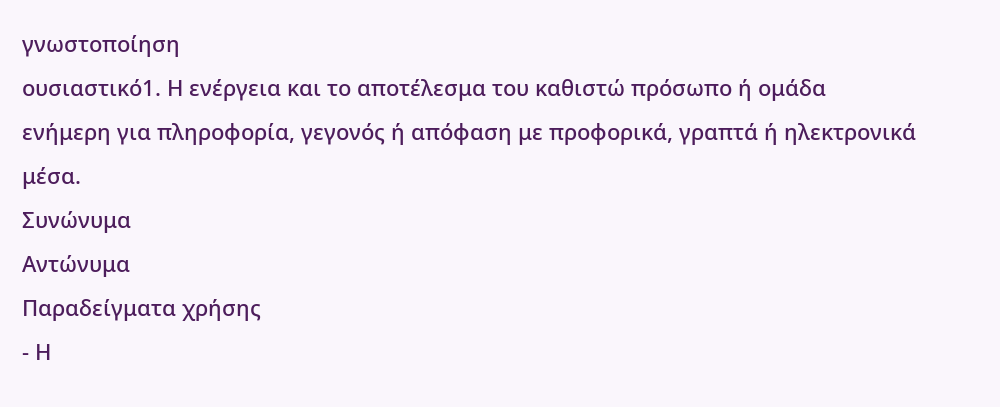γνωστοποίηση
ουσιαστικό1. Η ενέργεια και το αποτέλεσμα του καθιστώ πρόσωπο ή ομάδα ενήμερη για πληροφορία, γεγονός ή απόφαση με προφορικά, γραπτά ή ηλεκτρονικά μέσα.
Συνώνυμα
Αντώνυμα
Παραδείγματα χρήσης
- Η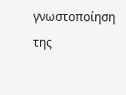γνωστοποίηση της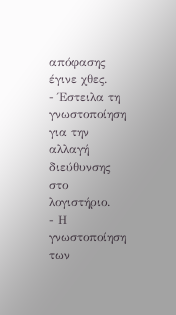απόφασης έγινε χθες.
- Έστειλα τη γνωστοποίηση για την αλλαγή διεύθυνσης στο λογιστήριο.
- Η γνωστοποίηση των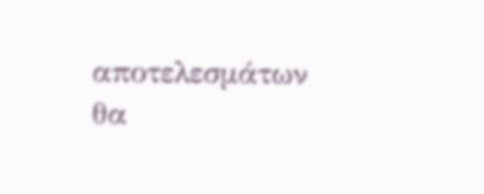αποτελεσμάτων θα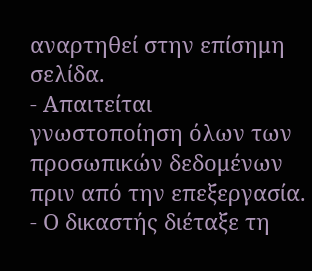αναρτηθεί στην επίσημη σελίδα.
- Απαιτείται γνωστοποίηση όλων των προσωπικών δεδομένων πριν από την επεξεργασία.
- Ο δικαστής διέταξε τη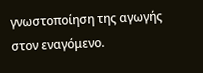γνωστοποίηση της αγωγής στον εναγόμενο.